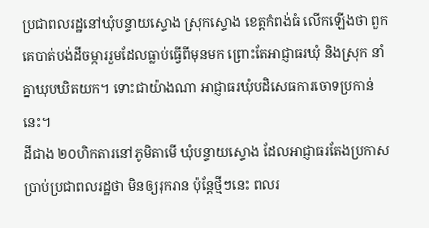ប្រជាពលរដ្ឋនៅឃុំបន្ទាយស្ទោង ស្រុកស្ទោង ខេត្តកំពង់ធំ លើកឡើងថា ពួកគេបាត់បង់ដីចម្ការរួមដែលធ្លាប់ធ្វើពីមុនមក ព្រោះតែអាជ្ញាធរឃុំ និងស្រុក នាំគ្នាឃុបឃិតយក។ ទោះជាយ៉ាងណា អាជ្ញាធរឃុំបដិសេធការចោទប្រកាន់នេះ។
ដីជាង ២០ហិកតារនៅភូមិតាមើ ឃុំបន្ទាយស្ទោង ដែលអាជ្ញាធរតែងប្រកាសប្រាប់ប្រជាពលរដ្ឋថា មិនឲ្យរុករាន ប៉ុន្តែថ្មីៗនេះ ពលរ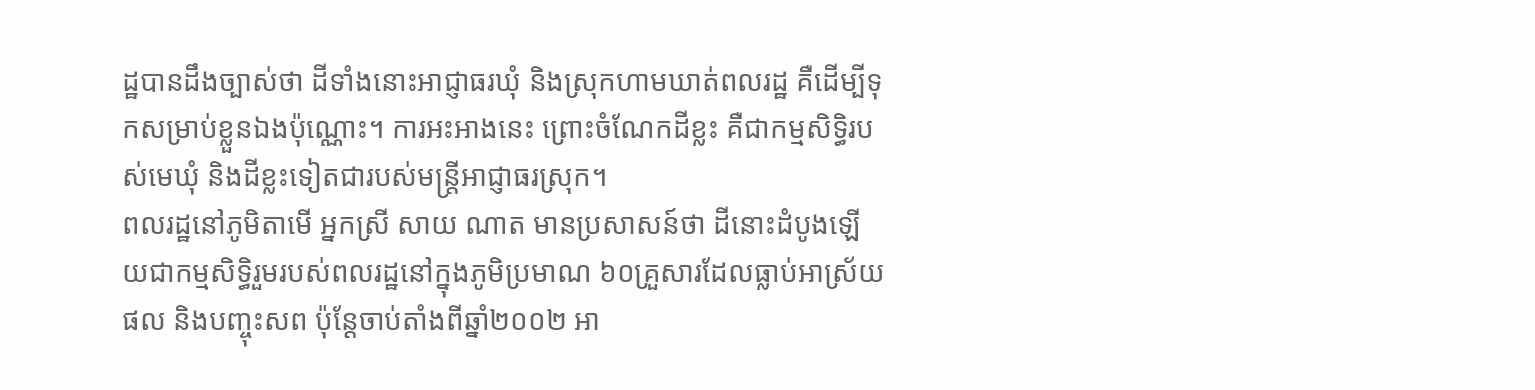ដ្ឋបានដឹងច្បាស់ថា ដីទាំងនោះអាជ្ញាធរឃុំ និងស្រុកហាមឃាត់ពលរដ្ឋ គឺដើម្បីទុកសម្រាប់ខ្លួនឯងប៉ុណ្ណោះ។ ការអះអាងនេះ ព្រោះចំណែកដីខ្លះ គឺជាកម្មសិទ្ធិរបស់មេឃុំ និងដីខ្លះទៀតជារបស់មន្ត្រីអាជ្ញាធរស្រុក។
ពលរដ្ឋនៅភូមិតាមើ អ្នកស្រី សាយ ណាត មានប្រសាសន៍ថា ដីនោះដំបូងឡើយជាកម្មសិទ្ធិរួមរបស់ពលរដ្ឋនៅក្នុងភូមិប្រមាណ ៦០គ្រួសារដែលធ្លាប់អាស្រ័យផល និងបញ្ចុះសព ប៉ុន្តែចាប់តាំងពីឆ្នាំ២០០២ អា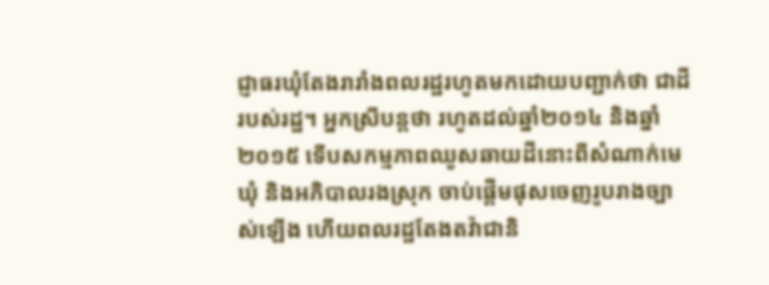ជ្ញាធរឃុំតែងរារាំងពលរដ្ឋរហូតមកដោយបញ្ជាក់ថា ជាដីរបស់រដ្ឋ។ អ្នកស្រីបន្តថា រហូតដល់ឆ្នាំ២០១៤ និងឆ្នាំ២០១៥ ទើបសកម្មភាពឈូសឆាយដីនោះពីសំណាក់មេឃុំ និងអភិបាលរងស្រុក ចាប់ផ្ដើមផុសចេញរូបរាងច្បាស់ឡើង ហើយពលរដ្ឋតែងតវ៉ាជានិ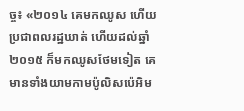ច្ច៖ «២០១៤ គេមកឈូស ហើយប្រជាពលរដ្ឋឃាត់ ហើយដល់ឆ្នាំ២០១៥ ក៏មកឈូសថែមទៀត គេមានទាំងយាមកាមប៉ូលិសប៉េអិម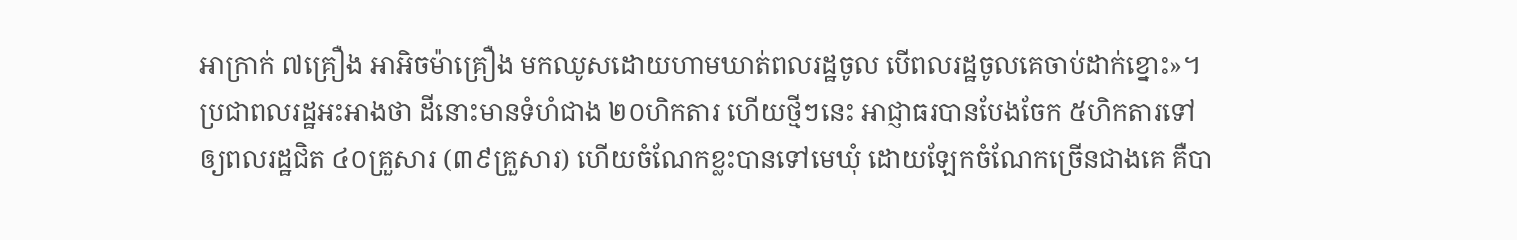អាក្រាក់ ៧គ្រឿង អាអិចម៉ាគ្រឿង មកឈូសដោយហាមឃាត់ពលរដ្ឋចូល បើពលរដ្ឋចូលគេចាប់ដាក់ខ្នោះ»។
ប្រជាពលរដ្ឋអះអាងថា ដីនោះមានទំហំជាង ២០ហិកតារ ហើយថ្មីៗនេះ អាជ្ញាធរបានបែងចែក ៥ហិកតារទៅឲ្យពលរដ្ឋជិត ៤០គ្រួសារ (៣៩គ្រួសារ) ហើយចំណែកខ្លះបានទៅមេឃុំ ដោយឡែកចំណែកច្រើនជាងគេ គឺបា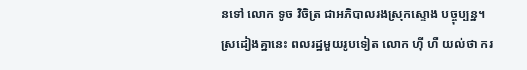នទៅ លោក ទូច វិចិត្រ ជាអភិបាលរងស្រុកស្ទោង បច្ចុប្បន្ន។
ស្រដៀងគ្នានេះ ពលរដ្ឋមួយរូបទៀត លោក ហ៊ី ហឺ យល់ថា ករ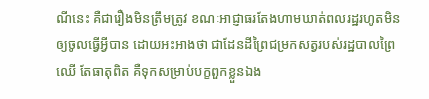ណីនេះ គឺជារឿងមិនត្រឹមត្រូវ ខណៈអាជ្ញាធរតែងហាមឃាត់ពលរដ្ឋរហូតមិនឲ្យចូលធ្វើអ្វីបាន ដោយអះអាងថា ជាដែនដីព្រៃជម្រកសត្វរបស់រដ្ឋបាលព្រៃឈើ តែធាតុពិត គឺទុកសម្រាប់បក្ខពួកខ្លួនឯង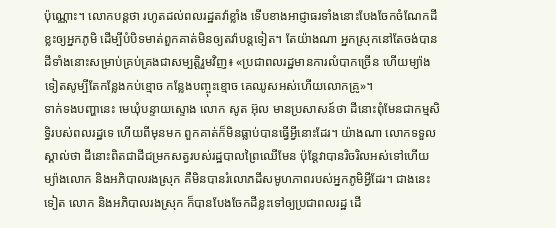ប៉ុណ្ណោះ។ លោកបន្តថា រហូតដល់ពលរដ្ឋតវ៉ាខ្លាំង ទើបខាងអាជ្ញាធរទាំងនោះបែងចែកចំណែកដីខ្លះឲ្យអ្នកភូមិ ដើម្បីបំបិទមាត់ពួកគាត់មិនឲ្យតវ៉ាបន្តទៀត។ តែយ៉ាងណា អ្នកស្រុកនៅតែចង់បានដីទាំងនោះសម្រាប់គ្រប់គ្រងជាសម្បត្តិរួមវិញ៖ «ប្រជាពលរដ្ឋមានការលំបាកច្រើន ហើយម្យ៉ាងទៀតសូម្បីតែកន្លែងកប់ខ្មោច កន្លែងបញ្ចុះខ្មោច គេឈូសអស់ហើយលោកគ្រូ»។
ទាក់ទងបញ្ហានេះ មេឃុំបន្ទាយស្ទោង លោក សូត អ៊ុល មានប្រសាសន៍ថា ដីនោះពុំមែនជាកម្មសិទ្ធិរបស់ពលរដ្ឋទេ ហើយពីមុនមក ពួកគាត់ក៏មិនធ្លាប់បានធ្វើអ្វីនោះដែរ។ យ៉ាងណា លោកទទួលស្គាល់ថា ដីនោះពិតជាដីជម្រកសត្វរបស់រដ្ឋបាលព្រៃឈើមែន ប៉ុន្តែវាបានរិចរិលអស់ទៅហើយ ម្យ៉ាងលោក និងអភិបាលរងស្រុក គឺមិនបានរំលោភដីសមូហភាពរបស់អ្នកភូមិអ្វីដែរ។ ជាងនេះទៀត លោក និងអភិបាលរងស្រុក ក៏បានបែងចែកដីខ្លះទៅឲ្យប្រជាពលរដ្ឋ ដើ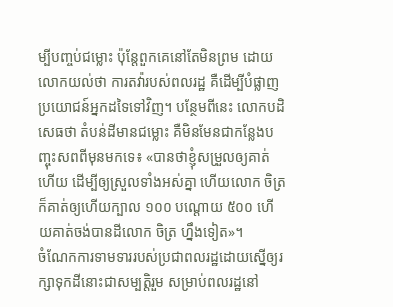ម្បីបញ្ចប់ជម្លោះ ប៉ុន្តែពួកគេនៅតែមិនព្រម ដោយលោកយល់ថា ការតវ៉ារបស់ពលរដ្ឋ គឺដើម្បីបំផ្លាញប្រយោជន៍អ្នកដទៃទៅវិញ។ បន្ថែមពីនេះ លោកបដិសេធថា តំបន់ដីមានជម្លោះ គឺមិនមែនជាកន្លែងបញ្ចុះសពពីមុនមកទេ៖ «បានថាខ្ញុំសម្រួលឲ្យគាត់ហើយ ដើម្បីឲ្យស្រួលទាំងអស់គ្នា ហើយលោក ចិត្រ ក៏គាត់ឲ្យហើយក្បាល ១០០ បណ្តោយ ៥០០ ហើយគាត់ចង់បានដីលោក ចិត្រ ហ្នឹងទៀត»។
ចំណែកការទាមទាររបស់ប្រជាពលរដ្ឋដោយស្នើឲ្យរក្សាទុកដីនោះជាសម្បត្តិរួម សម្រាប់ពលរដ្ឋនៅ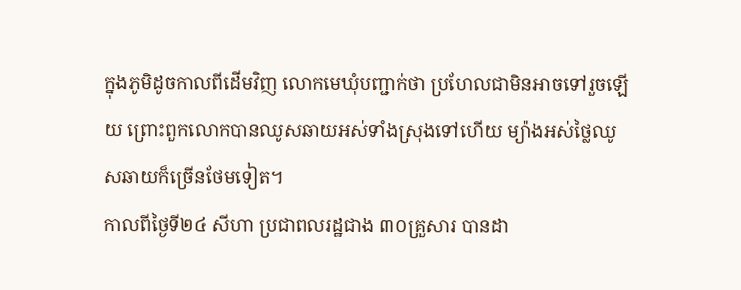ក្នុងភូមិដូចកាលពីដើមវិញ លោកមេឃុំបញ្ជាក់ថា ប្រហែលជាមិនអាចទៅរួចឡើយ ព្រោះពួកលោកបានឈូសឆាយអស់ទាំងស្រុងទៅហើយ ម្យ៉ាងអស់ថ្លៃឈូសឆាយក៏ច្រើនថែមទៀត។
កាលពីថ្ងៃទី២៤ សីហា ប្រជាពលរដ្ឋជាង ៣០គ្រួសារ បានដា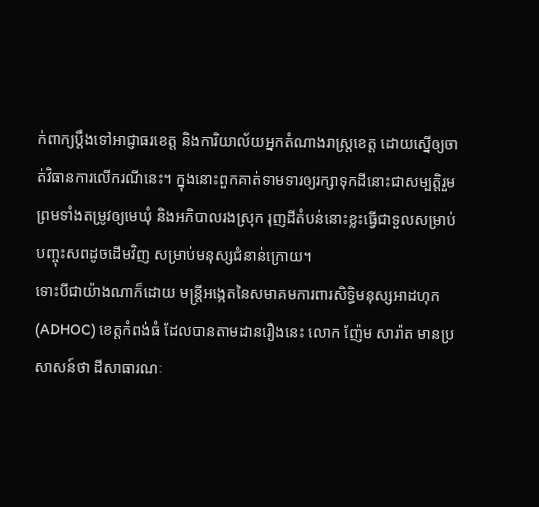ក់ពាក្យប្ដឹងទៅអាជ្ញាធរខេត្ត និងការិយាល័យអ្នកតំណាងរាស្ត្រខេត្ត ដោយស្នើឲ្យចាត់វិធានការលើករណីនេះ។ ក្នុងនោះពួកគាត់ទាមទារឲ្យរក្សាទុកដីនោះជាសម្បត្តិរួម ព្រមទាំងតម្រូវឲ្យមេឃុំ និងអភិបាលរងស្រុក រុញដីតំបន់នោះខ្លះធ្វើជាទួលសម្រាប់បញ្ចុះសពដូចដើមវិញ សម្រាប់មនុស្សជំនាន់ក្រោយ។
ទោះបីជាយ៉ាងណាក៏ដោយ មន្ត្រីអង្កេតនៃសមាគមការពារសិទ្ធិមនុស្សអាដហុក (ADHOC) ខេត្តកំពង់ធំ ដែលបានតាមដានរឿងនេះ លោក ញ៉ែម សារ៉ាត មានប្រសាសន៍ថា ដីសាធារណៈ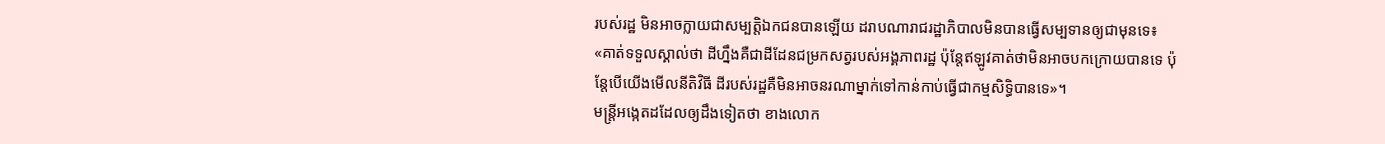របស់រដ្ឋ មិនអាចក្លាយជាសម្បត្តិឯកជនបានឡើយ ដរាបណារាជរដ្ឋាភិបាលមិនបានធ្វើសម្បទានឲ្យជាមុនទេ៖ «គាត់ទទួលស្គាល់ថា ដីហ្នឹងគឺជាដីដែនជម្រកសត្វរបស់អង្គភាពរដ្ឋ ប៉ុន្តែឥឡូវគាត់ថាមិនអាចបកក្រោយបានទេ ប៉ុន្តែបើយើងមើលនីតិវិធី ដីរបស់រដ្ឋគឺមិនអាចនរណាម្នាក់ទៅកាន់កាប់ធ្វើជាកម្មសិទ្ធិបានទេ»។
មន្ត្រីអង្កេតដដែលឲ្យដឹងទៀតថា ខាងលោក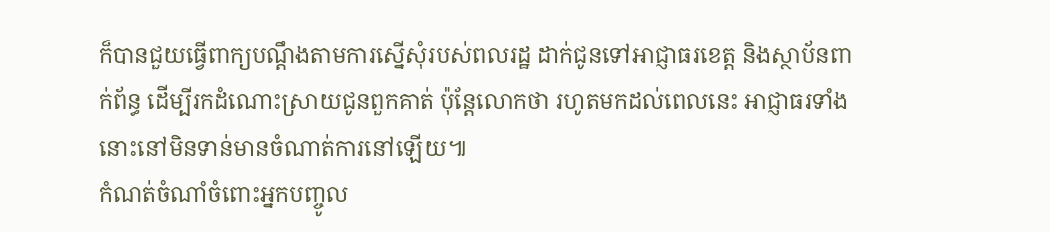ក៏បានជួយធ្វើពាក្យបណ្ដឹងតាមការស្នើសុំរបស់ពលរដ្ឋ ដាក់ជូនទៅអាជ្ញាធរខេត្ត និងស្ថាប័នពាក់ព័ន្ធ ដើម្បីរកដំណោះស្រាយជូនពួកគាត់ ប៉ុន្តែលោកថា រហូតមកដល់ពេលនេះ អាជ្ញាធរទាំងនោះនៅមិនទាន់មានចំណាត់ការនៅឡើយ៕
កំណត់ចំណាំចំពោះអ្នកបញ្ចូល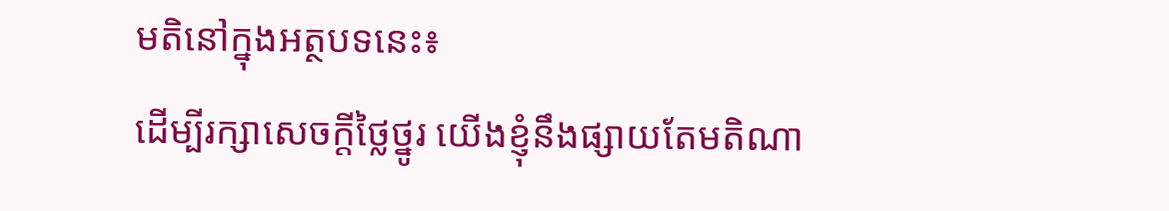មតិនៅក្នុងអត្ថបទនេះ៖
ដើម្បីរក្សាសេចក្ដីថ្លៃថ្នូរ យើងខ្ញុំនឹងផ្សាយតែមតិណា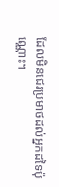ដែលមិនជេរប្រមាថដល់អ្នកដទៃប៉ុណ្ណោះ។